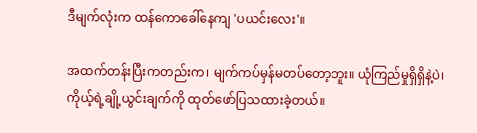ဒီမျက်လုံးက ထန်ကောခေါ်နေကျ 'ပယင်းလေး'။

အထက်တန်းပြီးကတည်းက၊ မျက်ကပ်မှန်မတပ်တော့ဘူး။ ယုံကြည်မှုရှိရှိနဲ့ပဲ၊ ကိုယ့်ရဲ့ချို့ယွင်းချက်ကို ထုတ်ဖော်ပြသထားခဲ့တယ်။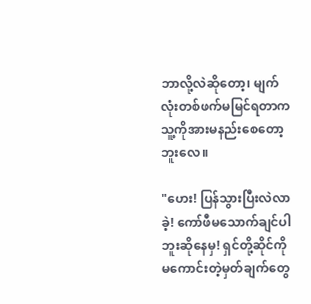ဘာလို့လဲဆိုတော့၊ မျက်လုံးတစ်ဖက်မမြင်ရတာက သူ့ကိုအားမနည်းစေတော့ဘူးလေ။

"ဟေး! ပြန်သွားပြီးလဲလာခဲ့! ကော်ဖီမသောက်ချင်ပါဘူးဆိုနေမှ! ရှင်တို့ဆိုင်ကို မကောင်းတဲ့မှတ်ချက်တွေ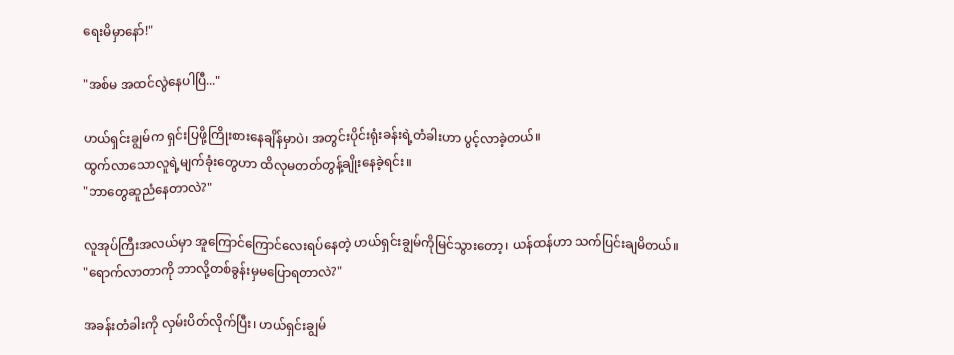ရေးမိမှာနော်!"

"အစ်မ အထင်လွဲနေပါပြီ..."

ဟယ်ရှင်းချွမ်က ရှင်းပြဖို့ကြိုးစားနေချိန်မှာပဲ၊ အတွင်းပိုင်းရုံးခန်းရဲ့တံခါးဟာ ပွင့်လာခဲ့တယ်။
ထွက်လာသောလူရဲ့မျက်ခုံးတွေဟာ ထိလုမတတ်တွန့်ချိုးနေခဲ့ရင်း။
"ဘာတွေဆူညံနေတာလဲ?"

လူအုပ်ကြီးအလယ်မှာ အူကြောင်ကြောင်လေးရပ်နေတဲ့ ဟယ်ရှင်းချွမ်ကိုမြင်သွားတော့၊ ယန်ထန်ဟာ သက်ပြင်းချမိတယ်။
"ရောက်လာတာကို ဘာလို့တစ်ခွန်းမှမပြောရတာလဲ?"

အခန်းတံခါးကို လှမ်းပိတ်လိုက်ပြီး၊ ဟယ်ရှင်းချွမ်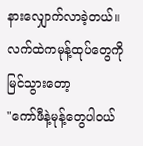နားလျှောက်လာခဲ့တယ်။
လက်ထဲကမုန့်ထုပ်တွေကို မြင်သွားတော့
"ကော်ဖီနဲ့မုန့်တွေပါဝယ်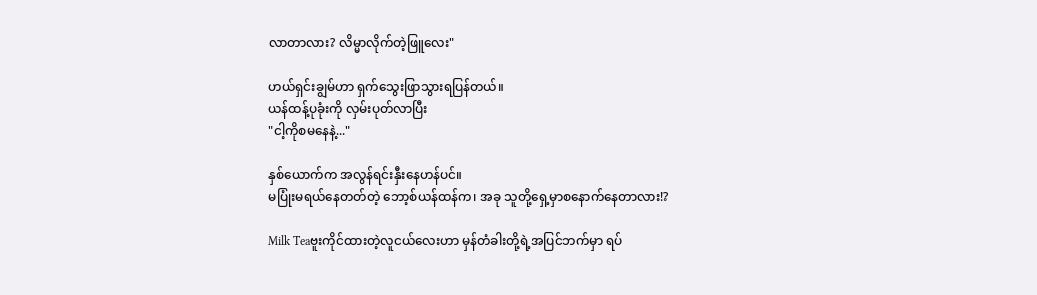လာတာလား? လိမ္မာလိုက်တဲ့ဖြူလေး"

ဟယ်ရှင်းချွမ်ဟာ ရှက်သွေးဖြာသွားရပြန်တယ်။
ယန်ထန့်ပုခုံးကို လှမ်းပုတ်လာပြီး
"ငါ့ကိုစမနေနဲ့..."

နှစ်ယောက်က အလွန်ရင်းနှီးနေဟန်ပင်။
မပြုံးမရယ်နေတတ်တဲ့ ဘော့စ်ယန်ထန်က၊ အခု သူတို့ရှေ့မှာစနောက်နေတာလား!?

Milk Teaဗူးကိုင်ထားတဲ့လူငယ်လေးဟာ မှန်တံခါးတို့ရဲ့အပြင်ဘက်မှာ ရပ်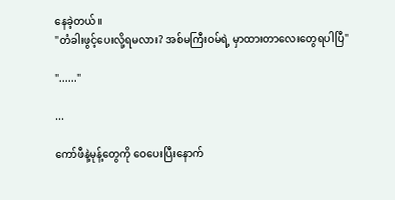နေခဲ့တယ်။
"တံခါးဖွင့်ပေးလို့ရမလား? အစ်မကြီးဝမ်ရဲ့ မှာထားတာလေးတွေရပါပြီ"

"......"

...

ကော်ဖီနဲ့မုန့်တွေကို ဝေပေးပြီးနောက်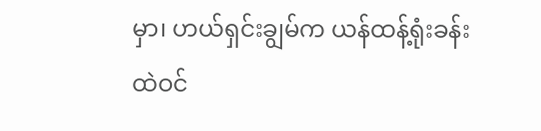မှာ၊ ဟယ်ရှင်းချွမ်က ယန်ထန့်ရုံးခန်းထဲဝင်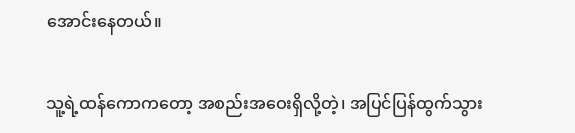အောင်းနေတယ်။

သူ့ရဲ့ထန်ကောကတော့ အစည်းအဝေးရှိလို့တဲ့၊ အပြင်ပြန်ထွက်သွား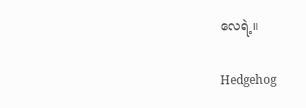လေရဲ့။

Hedgehog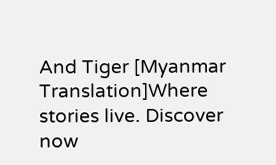And Tiger [Myanmar Translation]Where stories live. Discover now